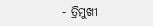- ତ୍ରିମୁଖୀ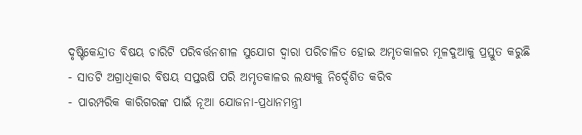ଦୃଷ୍ଟିକେନ୍ଦ୍ରୀତ ବିଷୟ ଚାରିଟି ପରିବର୍ତ୍ତନଶୀଳ ସୁଯୋଗ ଦ୍ୱାରା ପରିଚାଳିତ ହୋଇ ଅମୃତକାଳର ମୂଳଦୁଆକୁ ପ୍ରସ୍ତୁତ କରୁଛି
- ସାତଟି ଅଗ୍ରାଧିକାର ବିଷୟ ସପ୍ତଋଷି ପରି ଅମୃତକାଳର ଲକ୍ଷ୍ୟକୁ ନିର୍ଦ୍ଦେଶିତ କରିବ
- ପାରମ୍ପରିକ କାରିଗରଙ୍କ ପାଇଁ ନୂଆ ଯୋଜନା-ପ୍ରଧାନମନ୍ତ୍ରୀ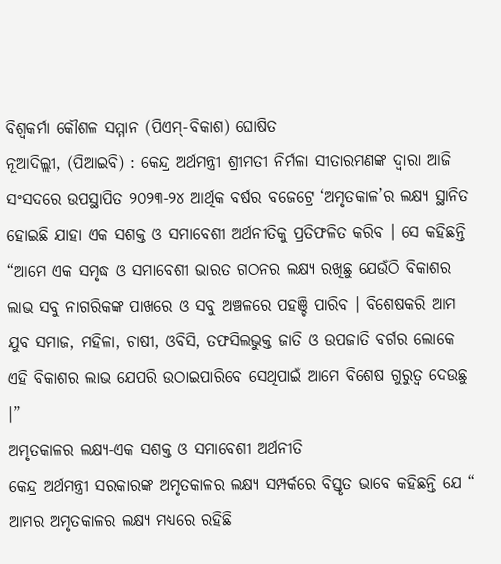ବିଶ୍ୱକର୍ମା କୌଶଳ ସମ୍ମାନ (ପିଏମ୍-ବିକାଶ) ଘୋଷିତ
ନୂଆଦିଲ୍ଲୀ, (ପିଆଇବି) : କେନ୍ଦ୍ର ଅର୍ଥମନ୍ତ୍ରୀ ଶ୍ରୀମତୀ ନିର୍ମଳା ସୀତାରମଣଙ୍କ ଦ୍ୱାରା ଆଜି ସଂସଦରେ ଉପସ୍ଥାପିତ ୨୦୨୩-୨୪ ଆର୍ଥିକ ବର୍ଷର ବଜେଟ୍ରେ ‘ଅମୃତକାଳ’ର ଲକ୍ଷ୍ୟ ସ୍ଥାନିତ ହୋଇଛି ଯାହା ଏକ ସଶକ୍ତ ଓ ସମାବେଶୀ ଅର୍ଥନୀତିକୁ ପ୍ରତିଫଳିତ କରିବ । ସେ କହିଛନ୍ତି “ଆମେ ଏକ ସମୃଦ୍ଧ ଓ ସମାବେଶୀ ଭାରତ ଗଠନର ଲକ୍ଷ୍ୟ ରଖିଛୁ ଯେଉଁଠି ବିକାଶର ଲାଭ ସବୁ ନାଗରିକଙ୍କ ପାଖରେ ଓ ସବୁ ଅଞ୍ଚଳରେ ପହଞ୍ଚି ପାରିବ । ବିଶେଷକରି ଆମ ଯୁବ ସମାଜ, ମହିଳା, ଚାଷୀ, ଓବିସି, ତଫସିଲଭୁକ୍ତ ଜାତି ଓ ଉପଜାତି ବର୍ଗର ଲୋକେ ଏହି ବିକାଶର ଲାଭ ଯେପରି ଉଠାଇପାରିବେ ସେଥିପାଇଁ ଆମେ ବିଶେଷ ଗୁରୁତ୍ୱ ଦେଉଛୁ ।”
ଅମୃତକାଳର ଲକ୍ଷ୍ୟ-ଏକ ସଶକ୍ତ ଓ ସମାବେଶୀ ଅର୍ଥନୀତି
କେନ୍ଦ୍ର ଅର୍ଥମନ୍ତ୍ରୀ ସରକାରଙ୍କ ଅମୃତକାଳର ଲକ୍ଷ୍ୟ ସମ୍ପର୍କରେ ବିସ୍ତୃତ ଭାବେ କହିଛନ୍ତି ଯେ “ ଆମର ଅମୃତକାଳର ଲକ୍ଷ୍ୟ ମଧ୍ୟରେ ରହିଛି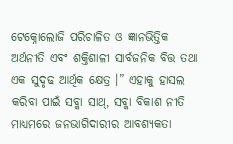ଟେକ୍ନୋଲୋଜି ପରିଚାଳିତ ଓ ଜ୍ଞାନଭିତ୍ତିକ ଅର୍ଥନୀତି ଏବଂ ଶକ୍ତିଶାଳୀ ସାର୍ବଜନିକ ବିତ୍ତ ତଥା ଏକ ସୁଦୃଢ ଆର୍ଥିକ କ୍ଷେତ୍ର ।” ଏହାକୁ ହାସଲ କରିବା ପାଇଁ ସବ୍କା ସାଥ୍, ସବ୍କା ବିକାଶ ନୀତି ମାଧ୍ୟମରେ ଜନଭାଗିଦାରୀର ଆବଶ୍ୟକତା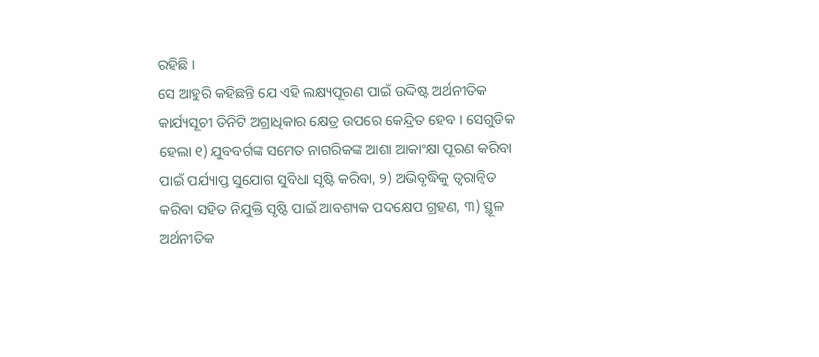ରହିଛି ।
ସେ ଆହୁରି କହିଛନ୍ତି ଯେ ଏହି ଲକ୍ଷ୍ୟପୂରଣ ପାଇଁ ଉଦ୍ଦିଷ୍ଟ ଅର୍ଥନୀତିକ କାର୍ଯ୍ୟସୂଚୀ ତିନିଟି ଅଗ୍ରାଧିକାର କ୍ଷେତ୍ର ଉପରେ କେନ୍ଦ୍ରିତ ହେବ । ସେଗୁଡିକ ହେଲା ୧) ଯୁବବର୍ଗଙ୍କ ସମେତ ନାଗରିକଙ୍କ ଆଶା ଆକାଂକ୍ଷା ପୂରଣ କରିବା ପାଇଁ ପର୍ଯ୍ୟାପ୍ତ ସୁଯୋଗ ସୁବିଧା ସୃଷ୍ଟି କରିବା, ୨) ଅଭିବୃଦ୍ଧିକୁ ତ୍ୱରାନ୍ୱିତ କରିବା ସହିତ ନିଯୁକ୍ତି ସୃଷ୍ଟି ପାଇଁ ଆବଶ୍ୟକ ପଦକ୍ଷେପ ଗ୍ରହଣ, ୩) ସ୍ଥୂଳ ଅର୍ଥନୀତିକ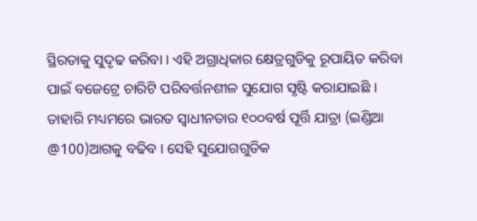ସ୍ଥିରତାକୁ ସୁଦୃଢ କରିବା । ଏହି ଅଗ୍ରାଧିକାର କ୍ଷେତ୍ରଗୁଡିକୁ ରୂପାୟିତ କରିବା ପାଇଁ ବଜେଟ୍ରେ ଚାରିଟି ପରିବର୍ତ୍ତନଶୀଳ ସୁଯୋଗ ସୃଷ୍ଟି କରାଯାଇଛି । ତାହାରି ମଧ୍ୟମରେ ଭାରତ ସ୍ୱାଧୀନତାର ୧୦୦ବର୍ଷ ପୂର୍ତ୍ତି ଯାତ୍ରା (ଇଣ୍ଡିଆ @100)ଆଗକୁ ବଢିବ । ସେହି ସୁଯୋଗଗୁଡିକ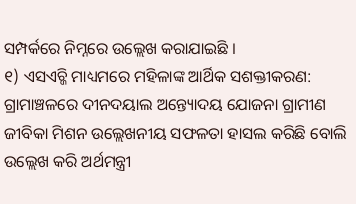ସମ୍ପର୍କରେ ନିମ୍ନରେ ଉଲ୍ଲେଖ କରାଯାଇଛି ।
୧) ଏସଏଚ୍ଜି ମାଧ୍ୟମରେ ମହିଳାଙ୍କ ଆର୍ଥିକ ସଶକ୍ତୀକରଣ:
ଗ୍ରାମାଞ୍ଚଳରେ ଦୀନଦୟାଲ ଅନ୍ତ୍ୟୋଦୟ ଯୋଜନା ଗ୍ରାମୀଣ ଜୀବିକା ମିଶନ ଉଲ୍ଲେଖନୀୟ ସଫଳତା ହାସଲ କରିଛି ବୋଲି ଉଲ୍ଲେଖ କରି ଅର୍ଥମନ୍ତ୍ରୀ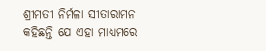ଶ୍ରୀମତୀ ନିର୍ମଳା ସୀତାରାମନ କହିଛନ୍ତି ଯେ ଏହା ମାଧ୍ୟମରେ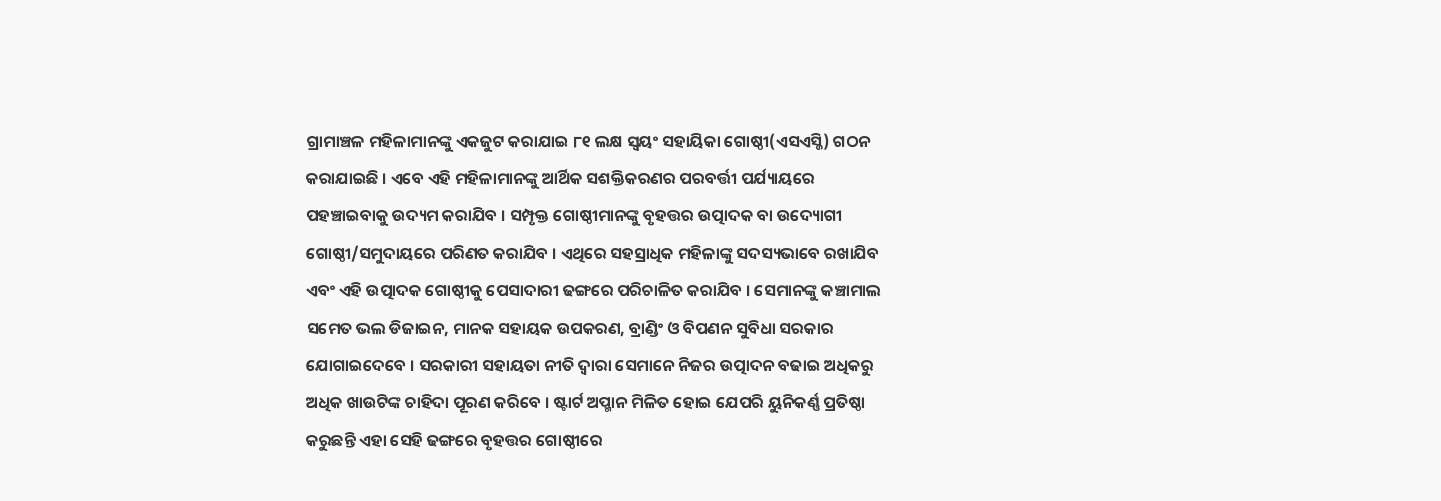ଗ୍ରାମାଞ୍ଚଳ ମହିଳାମାନଙ୍କୁ ଏକଜୁଟ କରାଯାଇ ୮୧ ଲକ୍ଷ ସ୍ୱୟଂ ସହାୟିକା ଗୋଷ୍ଠୀ(ଏସଏସ୍ଜି) ଗଠନ କରାଯାଇଛି । ଏବେ ଏହି ମହିଳାମାନଙ୍କୁ ଆର୍ଥିକ ସଶକ୍ତିକରଣର ପରବର୍ତ୍ତୀ ପର୍ଯ୍ୟାୟରେ ପହଞ୍ଚାଇବାକୁ ଉଦ୍ୟମ କରାଯିବ । ସମ୍ପୃକ୍ତ ଗୋଷ୍ଠୀମାନଙ୍କୁ ବୃହତ୍ତର ଉତ୍ପାଦକ ବା ଉଦ୍ୟୋଗୀ ଗୋଷ୍ଠୀ/ସମୁଦାୟରେ ପରିଣତ କରାଯିବ । ଏଥିରେ ସହସ୍ରାଧିକ ମହିଳାଙ୍କୁ ସଦସ୍ୟଭାବେ ରଖାଯିବ ଏବଂ ଏହି ଉତ୍ପାଦକ ଗୋଷ୍ଠୀକୁ ପେସାଦାରୀ ଢଙ୍ଗରେ ପରିଚାଳିତ କରାଯିବ । ସେମାନଙ୍କୁ କଞ୍ଚାମାଲ ସମେତ ଭଲ ଡିଜାଇନ, ମାନକ ସହାୟକ ଉପକରଣ, ବ୍ରାଣ୍ଡିଂ ଓ ବିପଣନ ସୁବିଧା ସରକାର ଯୋଗାଇଦେବେ । ସରକାରୀ ସହାୟତା ନୀତି ଦ୍ୱାରା ସେମାନେ ନିଜର ଉତ୍ପାଦନ ବଢାଇ ଅଧିକରୁ ଅଧିକ ଖାଉଟିଙ୍କ ଚାହିଦା ପୂରଣ କରିବେ । ଷ୍ଟାର୍ଟ ଅପ୍ମାନ ମିଳିତ ହୋଇ ଯେପରି ୟୁନିକର୍ଣ୍ଣ ପ୍ରତିଷ୍ଠା କରୁଛନ୍ତି ଏହା ସେହି ଢଙ୍ଗରେ ବୃହତ୍ତର ଗୋଷ୍ଠୀରେ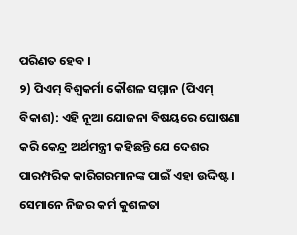ପରିଣତ ହେବ ।
୨) ପିଏମ୍ ବିଶ୍ୱକର୍ମା କୌଶଳ ସମ୍ମାନ (ପିଏମ୍ ବିକାଶ): ଏହି ନୂଆ ଯୋଜନା ବିଷୟରେ ଘୋଷଣା କରି କେନ୍ଦ୍ର ଅର୍ଥମନ୍ତ୍ରୀ କହିଛନ୍ତି ଯେ ଦେଶର ପାରମ୍ପରିକ କାରିଗରମାନଙ୍କ ପାଇଁ ଏହା ଉଦ୍ଦିଷ୍ଟ । ସେମାନେ ନିଜର କର୍ମ କୁଶଳତା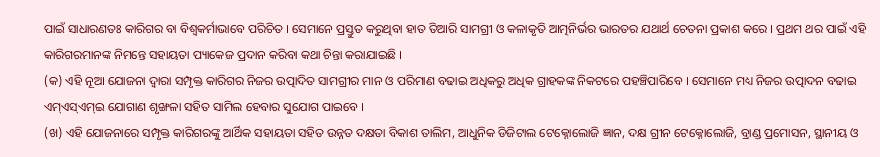ପାଇଁ ସାଧାରଣତଃ କାରିଗର ବା ବିଶ୍ୱକର୍ମାଭାବେ ପରିଚିତ । ସେମାନେ ପ୍ରସ୍ତୁତ କରୁଥିବା ହାତ ତିଆରି ସାମଗ୍ରୀ ଓ କଳାକୃତି ଆତ୍ମନିର୍ଭର ଭାରତର ଯଥାର୍ଥ ଚେତନା ପ୍ରକାଶ କରେ । ପ୍ରଥମ ଥର ପାଇଁ ଏହି କାରିଗରମାନଙ୍କ ନିମନ୍ତେ ସହାୟତା ପ୍ୟାକେଜ ପ୍ରଦାନ କରିବା କଥା ଚିନ୍ତା କରାଯାଇଛି ।
(କ) ଏହି ନୂଆ ଯୋଜନା ଦ୍ୱାରା ସମ୍ପୃକ୍ତ କାରିଗର ନିଜର ଉତ୍ପାଦିତ ସାମଗ୍ରୀର ମାନ ଓ ପରିମାଣ ବଢାଇ ଅଧିକରୁ ଅଧିକ ଗ୍ରାହକଙ୍କ ନିକଟରେ ପହଞ୍ଚିପାରିବେ । ସେମାନେ ମଧ୍ୟ ନିଜର ଉତ୍ପାଦନ ବଢାଇ ଏମ୍ଏସ୍ଏମ୍ଇ ଯୋଗାଣ ଶୃଙ୍ଖଳା ସହିତ ସାମିଲ ହେବାର ସୁଯୋଗ ପାଇବେ ।
(ଖ) ଏହି ଯୋଜନାରେ ସମ୍ପୃକ୍ତ କାରିଗରଙ୍କୁ ଆର୍ଥିକ ସହାୟତା ସହିତ ଉନ୍ନତ ଦକ୍ଷତା ବିକାଶ ତାଲିମ, ଆଧୁନିକ ଡିଜିଟାଲ ଟେକ୍ନୋଲୋଜି ଜ୍ଞାନ, ଦକ୍ଷ ଗ୍ରୀନ ଟେକ୍ନୋଲୋଜି, ବ୍ରାଣ୍ଡ ପ୍ରମୋସନ, ସ୍ଥାନୀୟ ଓ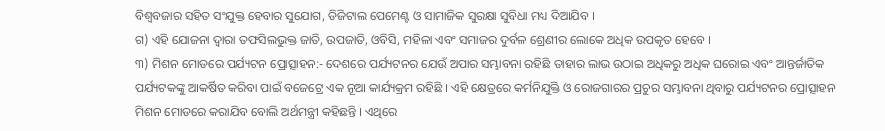ବିଶ୍ୱବଜାର ସହିତ ସଂଯୁକ୍ତ ହେବାର ସୁଯୋଗ, ଡିଜିଟାଲ ପେମେଣ୍ଟ ଓ ସାମାଜିକ ସୁରକ୍ଷା ସୁବିଧା ମଧ୍ୟ ଦିଆଯିବ ।
ଗ) ଏହି ଯୋଜନା ଦ୍ୱାରା ତଫସିଲଭୁକ୍ତ ଜାତି, ଉପଜାତି, ଓବିସି, ମହିଳା ଏବଂ ସମାଜର ଦୁର୍ବଳ ଶ୍ରେଣୀର ଲୋକେ ଅଧିକ ଉପକୃତ ହେବେ ।
୩) ମିଶନ ମୋଡରେ ପର୍ଯ୍ୟଟନ ପ୍ରୋତ୍ସାହନ:- ଦେଶରେ ପର୍ଯ୍ୟଟନର ଯେଉଁ ଅପାର ସମ୍ଭାବନା ରହିଛି ତାହାର ଲାଭ ଉଠାଇ ଅଧିକରୁ ଅଧିକ ଘରୋଇ ଏବଂ ଆନ୍ତର୍ଜାତିକ ପର୍ଯ୍ୟଟକଙ୍କୁ ଆକର୍ଷିତ କରିବା ପାଇଁ ବଜେଟ୍ରେ ଏକ ନୂଆ କାର୍ଯ୍ୟକ୍ରମ ରହିଛି । ଏହି କ୍ଷେତ୍ରରେ କର୍ମନିଯୁକ୍ତି ଓ ରୋଜଗାରର ପ୍ରଚୁର ସମ୍ଭାବନା ଥିବାରୁ ପର୍ଯ୍ୟଟନର ପ୍ରୋତ୍ସାହନ ମିଶନ ମୋଡରେ କରାଯିବ ବୋଲି ଅର୍ଥମନ୍ତ୍ରୀ କହିଛନ୍ତି । ଏଥିରେ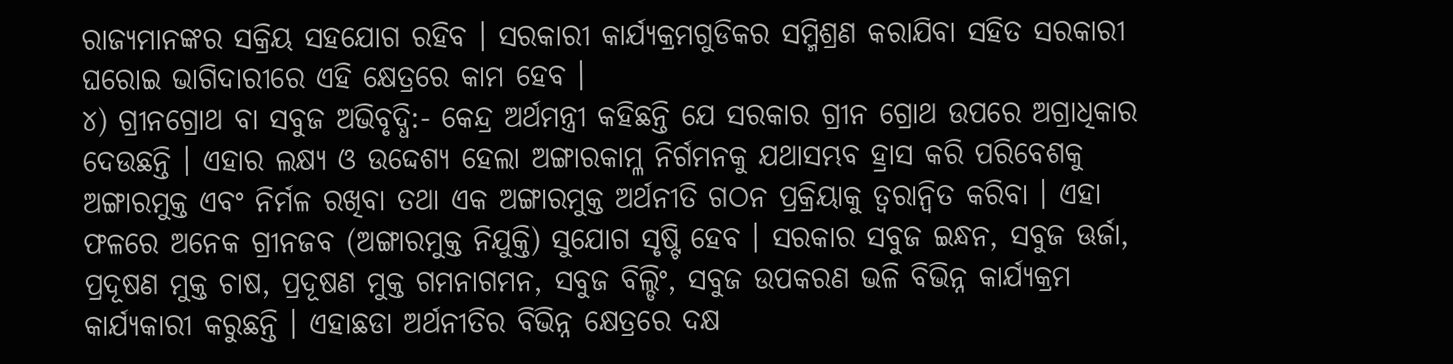ରାଜ୍ୟମାନଙ୍କର ସକ୍ରିୟ ସହଯୋଗ ରହିବ । ସରକାରୀ କାର୍ଯ୍ୟକ୍ରମଗୁଡିକର ସମ୍ମିଶ୍ରଣ କରାଯିବା ସହିତ ସରକାରୀ ଘରୋଇ ଭାଗିଦାରୀରେ ଏହି କ୍ଷେତ୍ରରେ କାମ ହେବ ।
୪) ଗ୍ରୀନଗ୍ରୋଥ ବା ସବୁଜ ଅଭିବୃଦ୍ଧି:- କେନ୍ଦ୍ର ଅର୍ଥମନ୍ତ୍ରୀ କହିଛନ୍ତି ଯେ ସରକାର ଗ୍ରୀନ ଗ୍ରୋଥ ଉପରେ ଅଗ୍ରାଧିକାର ଦେଉଛନ୍ତି । ଏହାର ଲକ୍ଷ୍ୟ ଓ ଉଦ୍ଦେଶ୍ୟ ହେଲା ଅଙ୍ଗାରକାମ୍ଳ ନିର୍ଗମନକୁ ଯଥାସମ୍ଭବ ହ୍ରାସ କରି ପରିବେଶକୁ ଅଙ୍ଗାରମୁକ୍ତ ଏବଂ ନିର୍ମଳ ରଖିବା ତଥା ଏକ ଅଙ୍ଗାରମୁକ୍ତ ଅର୍ଥନୀତି ଗଠନ ପ୍ରକ୍ରିୟାକୁ ତ୍ୱରାନ୍ୱିତ କରିବା । ଏହା ଫଳରେ ଅନେକ ଗ୍ରୀନଜବ (ଅଙ୍ଗାରମୁକ୍ତ ନିଯୁକ୍ତି) ସୁଯୋଗ ସୃଷ୍ଟି ହେବ । ସରକାର ସବୁଜ ଇନ୍ଧନ, ସବୁଜ ଊର୍ଜା, ପ୍ରଦୂଷଣ ମୁକ୍ତ ଚାଷ, ପ୍ରଦୂଷଣ ମୁକ୍ତ ଗମନାଗମନ, ସବୁଜ ବିଲ୍ଡିଂ, ସବୁଜ ଉପକରଣ ଭଳି ବିଭିନ୍ନ କାର୍ଯ୍ୟକ୍ରମ କାର୍ଯ୍ୟକାରୀ କରୁଛନ୍ତି । ଏହାଛଡା ଅର୍ଥନୀତିର ବିଭିନ୍ନ କ୍ଷେତ୍ରରେ ଦକ୍ଷ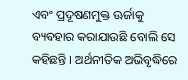ଏବଂ ପ୍ରଦୂଷଣମୁକ୍ତ ଊର୍ଜାକୁ ବ୍ୟବହାର କରାଯାଉଛି ବୋଲି ସେ କହିଛନ୍ତି । ଅର୍ଥନୀତିକ ଅଭିବୃଦ୍ଧିରେ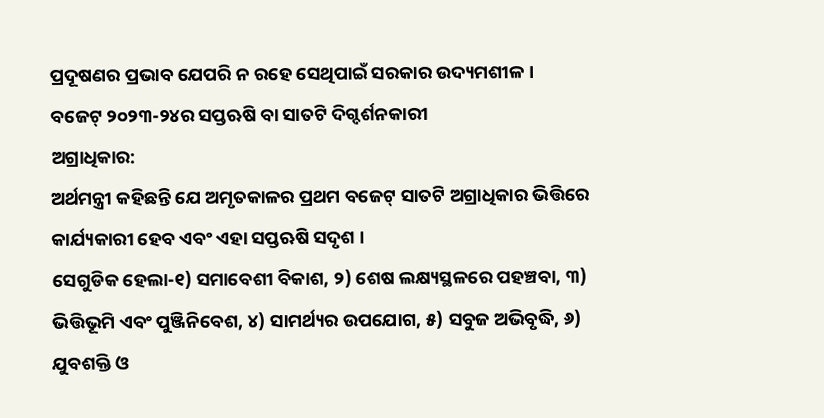ପ୍ରଦୂଷଣର ପ୍ରଭାବ ଯେପରି ନ ରହେ ସେଥିପାଇଁ ସରକାର ଉଦ୍ୟମଶୀଳ ।
ବଜେଟ୍ ୨୦୨୩-୨୪ର ସପ୍ତଋଷି ବା ସାତଟି ଦିଗ୍ଦର୍ଶନକାରୀ
ଅଗ୍ରାଧିକାର:
ଅର୍ଥମନ୍ତ୍ରୀ କହିଛନ୍ତି ଯେ ଅମୃତକାଳର ପ୍ରଥମ ବଜେଟ୍ ସାତଟି ଅଗ୍ରାଧିକାର ଭିତ୍ତିରେ କାର୍ଯ୍ୟକାରୀ ହେବ ଏବଂ ଏହା ସପ୍ତଋଷି ସଦୃଶ ।
ସେଗୁଡିକ ହେଲା-୧) ସମାବେଶୀ ବିକାଶ, ୨) ଶେଷ ଲକ୍ଷ୍ୟସ୍ଥଳରେ ପହଞ୍ଚବା, ୩) ଭିତ୍ତିଭୂମି ଏବଂ ପୁଞ୍ଜିନିବେଶ, ୪) ସାମର୍ଥ୍ୟର ଉପଯୋଗ, ୫) ସବୁଜ ଅଭିବୃଦ୍ଧି, ୬) ଯୁବଶକ୍ତି ଓ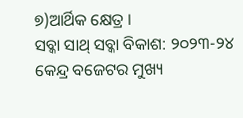୭)ଆର୍ଥିକ କ୍ଷେତ୍ର ।
ସବ୍କା ସାଥ୍ ସବ୍କା ବିକାଶ: ୨୦୨୩-୨୪ କେନ୍ଦ୍ର ବଜେଟର ମୁଖ୍ୟ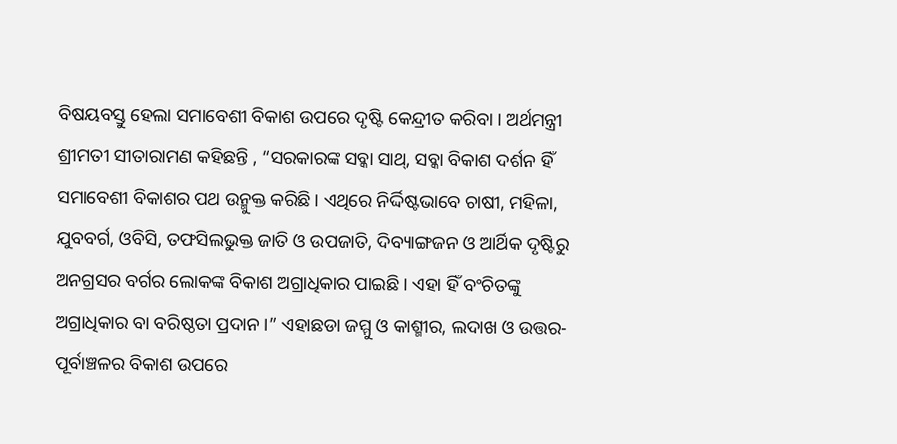ବିଷୟବସ୍ତୁ ହେଲା ସମାବେଶୀ ବିକାଶ ଉପରେ ଦୃଷ୍ଟି କେନ୍ଦ୍ରୀତ କରିବା । ଅର୍ଥମନ୍ତ୍ରୀ ଶ୍ରୀମତୀ ସୀତାରାମଣ କହିଛନ୍ତି , “ସରକାରଙ୍କ ସବ୍କା ସାଥ୍, ସବ୍କା ବିକାଶ ଦର୍ଶନ ହିଁ ସମାବେଶୀ ବିକାଶର ପଥ ଉନ୍ମୁକ୍ତ କରିଛି । ଏଥିରେ ନିର୍ଦ୍ଦିଷ୍ଟଭାବେ ଚାଷୀ, ମହିଳା, ଯୁବବର୍ଗ, ଓବିସି, ତଫସିଲଭୁକ୍ତ ଜାତି ଓ ଉପଜାତି, ଦିବ୍ୟାଙ୍ଗଜନ ଓ ଆର୍ଥିକ ଦୃଷ୍ଟିରୁ ଅନଗ୍ରସର ବର୍ଗର ଲୋକଙ୍କ ବିକାଶ ଅଗ୍ରାଧିକାର ପାଇଛି । ଏହା ହିଁ ବଂଚିତଙ୍କୁ ଅଗ୍ରାଧିକାର ବା ବରିଷ୍ଠତା ପ୍ରଦାନ ।” ଏହାଛଡା ଜମ୍ମୁ ଓ କାଶ୍ମୀର, ଲଦାଖ ଓ ଉତ୍ତର-ପୂର୍ବାଞ୍ଚଳର ବିକାଶ ଉପରେ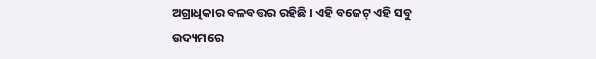ଅଗ୍ରାଧିକାର ବଳବତ୍ତର ରହିଛି । ଏହି ବଜେଟ୍ ଏହି ସବୁ ଉଦ୍ୟମରେ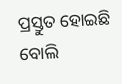ପ୍ରସ୍ତୁତ ହୋଇଛି ବୋଲି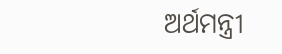ଅର୍ଥମନ୍ତ୍ରୀ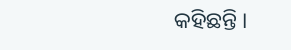କହିଛନ୍ତି ।